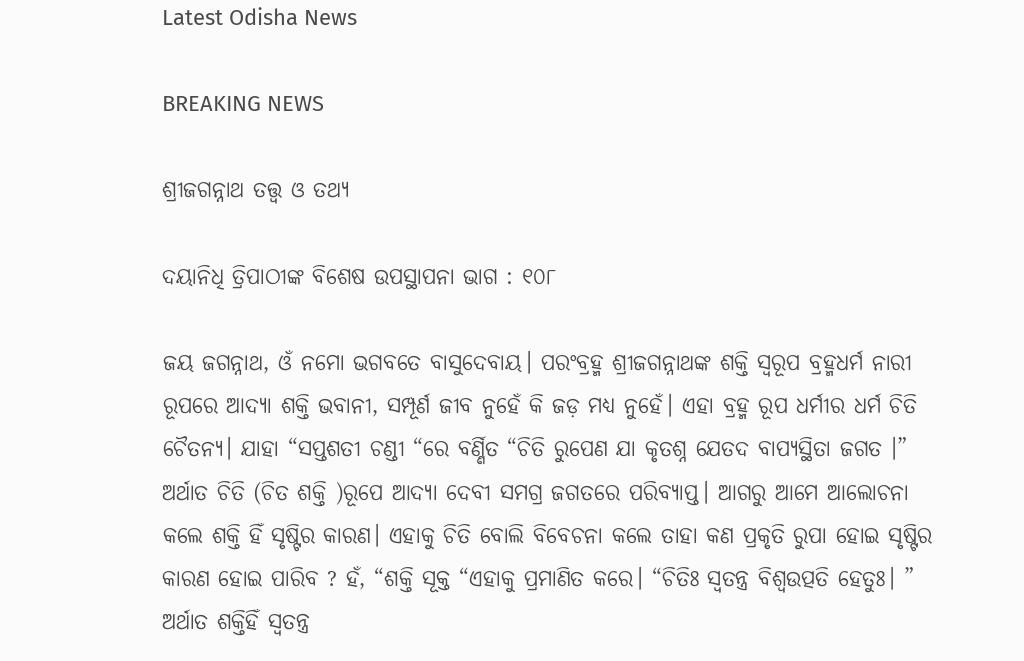Latest Odisha News

BREAKING NEWS

ଶ୍ରୀଜଗନ୍ନାଥ ତତ୍ତ୍ୱ ଓ ତଥ୍ୟ

ଦୟାନିଧି ତ୍ରିପାଠୀଙ୍କ ବିଶେଷ ଉପସ୍ଥାପନା ଭାଗ : ୧୦୮

ଜୟ ଜଗନ୍ନାଥ, ଓଁ ନମୋ ଭଗବତେ ବାସୁଦେବାୟ। ପରଂବ୍ରହ୍ମ ଶ୍ରୀଜଗନ୍ନାଥଙ୍କ ଶକ୍ତି ସ୍ୱରୂପ ବ୍ରହ୍ମଧର୍ମ ନାରୀ ରୂପରେ ଆଦ୍ୟା ଶକ୍ତି ଭବାନୀ, ସମ୍ପୂର୍ଣ ଜୀବ ନୁହେଁ କି ଜଡ଼ ମଧ୍ୟ ନୁହେଁ। ଏହା ବ୍ରହ୍ମ ରୂପ ଧର୍ମୀର ଧର୍ମ ଚିତି ଚୈତନ୍ୟ। ଯାହା “ସପ୍ତଶତୀ ଚଣ୍ଡୀ “ରେ ବର୍ଣ୍ଣିତ “ଚିତି ରୁପେଣ ଯା କୃତଶ୍ନ ଯେତଦ ବାପ୍ୟସ୍ଥିତା ଜଗତ ।” ଅର୍ଥାତ ଚିତି (ଚିତ ଶକ୍ତି )ରୂପେ ଆଦ୍ୟା ଦେବୀ ସମଗ୍ର ଜଗତରେ ପରିବ୍ୟାପ୍ତ। ଆଗରୁ ଆମେ ଆଲୋଚନା କଲେ ଶକ୍ତି ହିଁ ସୃଷ୍ଟିର କାରଣ। ଏହାକୁ ଚିତି ବୋଲି ବିବେଚନା କଲେ ତାହା କଣ ପ୍ରକୃତି ରୁପା ହୋଇ ସୃଷ୍ଟିର କାରଣ ହୋଇ ପାରିବ ? ହଁ, “ଶକ୍ତି ସୂକ୍ତ “ଏହାକୁ ପ୍ରମାଣିତ କରେ। “ଚିତିଃ ସ୍ୱତନ୍ତ୍ର ବିଶ୍ୱଉତ୍ପତି ହେତୁଃ। ” ଅର୍ଥାତ ଶକ୍ତିହିଁ ସ୍ୱତନ୍ତ୍ର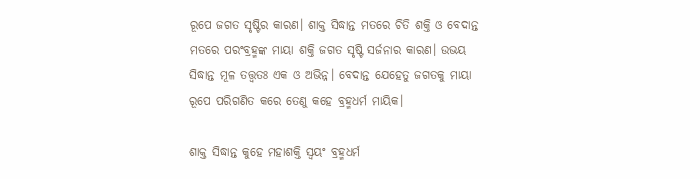ରୂପେ ଜଗତ ସୃଷ୍ଟିର କାରଣ। ଶାକ୍ତ ସିଦ୍ଧାନ୍ତ ମତରେ ଚିତି ଶକ୍ତି ଓ ବେଦାନ୍ତ ମତରେ ପରଂବ୍ରହ୍ମଙ୍କ ମାୟା ଶକ୍ତି ଜଗତ ସୃଷ୍ଟି ସର୍ଜନାର କାରଣ। ଉଭୟ ସିଦ୍ଧାନ୍ତ ମୂଳ ତତ୍ତ୍ୱତଃ ଏକ ଓ ଅଭିନ୍ନ। ବେଦାନ୍ତ ଯେହେତୁ ଜଗତକୁ ମାୟା ରୂପେ ପରିଗଣିତ କରେ ତେଣୁ କହେ ବ୍ରହ୍ମଧର୍ମ ମାୟିକ।

ଶାକ୍ତ ସିଦ୍ଧାନ୍ତ କୁହେ ମହାଶକ୍ତି ସ୍ୱୟଂ ବ୍ରହ୍ମଧର୍ମ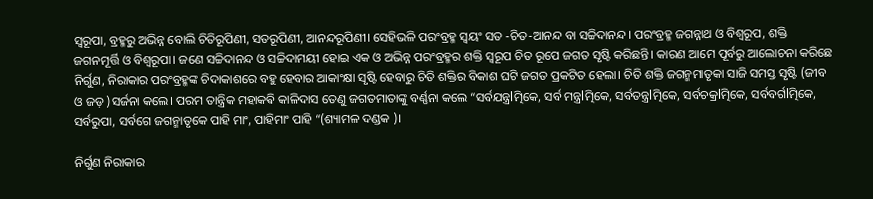ସ୍ୱରୂପା, ବ୍ରହ୍ମରୁ ଅଭିନ୍ନ ବୋଲି ଚିତିରୂପିଣୀ, ସତରୂପିଣୀ, ଆନନ୍ଦରୂପିଣୀ। ସେହିଭଳି ପରଂବ୍ରହ୍ମ ସ୍ୱୟଂ ସତ -ଚିତ-ଆନନ୍ଦ ବା ସଚ୍ଚିଦାନନ୍ଦ। ପରଂବ୍ରହ୍ମ ଜଗନ୍ନାଥ ଓ ବିଶ୍ଵରୂପ, ଶକ୍ତି ଜଗନମୂର୍ତ୍ତି ଓ ବିଶ୍ଵରୂପା। ଜଣେ ସଚ୍ଚିଦାନନ୍ଦ ଓ ସଚ୍ଚିଦାମୟୀ ହୋଇ ଏକ ଓ ଅଭିନ୍ନ ପରଂବ୍ରହ୍ମର ଶକ୍ତି ସ୍ୱରୂପ ଚିତ ରୂପେ ଜଗତ ସୃଷ୍ଟି କରିଛନ୍ତି। କାରଣ ଆମେ ପୂର୍ବରୁ ଆଲୋଚନା କରିଛେ ନିର୍ଗୁଣ, ନିରାକାର ପରଂବ୍ରହ୍ମଙ୍କ ଚିଦାକାଶରେ ବହୁ ହେବାର ଆକାଂକ୍ଷା ସୃଷ୍ଟି ହେବାରୁ ଚିତି ଶକ୍ତିର ବିକାଶ ଘଟି ଜଗତ ପ୍ରକଟିତ ହେଲା। ଚିତି ଶକ୍ତି ଜଗନ୍ମମାତୃକା ସାଜି ସମସ୍ତ ସୃଷ୍ଟି (ଜୀବ ଓ ଜଡ଼ )ସର୍ଜନା କଲେ। ପରମ ତାନ୍ତ୍ରିକ ମହାକଵି କାଳିଦାସ ତେଣୁ ଜଗତମାତାଙ୍କୁ ବର୍ଣ୍ଣନା କଲେ “ସର୍ବଯନ୍ତ୍ରlତ୍ମିକେ, ସର୍ବ ମନ୍ତ୍ରlତ୍ମିକେ, ସର୍ବତନ୍ତ୍ରlତ୍ମିକେ, ସର୍ବଚକ୍ରlତ୍ମିକେ, ସର୍ବବର୍ଗlତ୍ମିକେ, ସର୍ବରୁପା, ସର୍ବଗେ ଜଗନ୍ମାତୃକେ ପାହି ମାଂ, ପାହିମାଂ ପାହି “(ଶ୍ୟାମଳ ଦଣ୍ଡକ )।

ନିର୍ଗୁଣ ନିରାକାର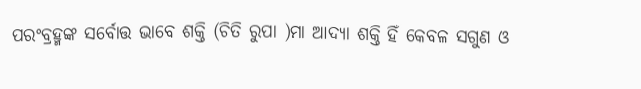ପରଂବ୍ରହ୍ମଙ୍କ ସର୍ବୋତ୍ତ ଭାବେ ଶକ୍ତି (ଚିତି ରୁପା )ମା ଆଦ୍ୟା ଶକ୍ତି ହିଁ କେବଳ ସଗୁଣ ଓ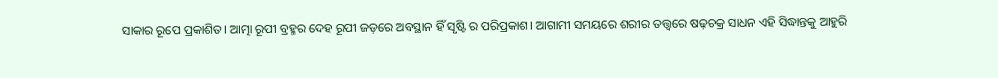ସାକାର ରୂପେ ପ୍ରକାଶିତ। ଆତ୍ମା ରୂପୀ ବ୍ରହ୍ମର ଦେହ ରୂପୀ ଜଡ଼ରେ ଅବସ୍ଥାନ ହିଁ ସୃଷ୍ଟି ର ପରିପ୍ରକାଶ। ଆଗାମୀ ସମୟରେ ଶରୀର ତତ୍ତ୍ୱରେ ଷଢ଼ଚକ୍ର ସାଧନ ଏହି ସିଦ୍ଧାନ୍ତକୁ ଆହୁରି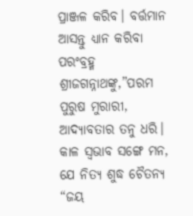ପ୍ରାଞ୍ଜଳ କରିବ। ବର୍ତ୍ତମାନ ଆସନ୍ତୁ ଧ୍ୟାନ କରିବା ପରଂବ୍ରହ୍ମ ଶ୍ରୀଜଗନ୍ନାଥଙ୍କୁ,”ପରମ ପୁରୁଷ ମୁରାରୀ, ଆଦ୍ୟାବତାର ତନୁ ଧରି। କାଳ ସ୍ଵଭାବ ସଙ୍ଗେ ମନ, ଯେ ନିତ୍ୟ ଶୁଦ୍ଧ ଚୈତନ୍ୟ “ଜୟ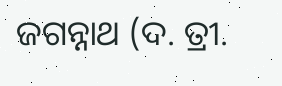ଜଗନ୍ନାଥ (ଦ. ତ୍ରୀ.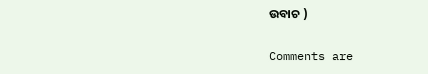ଉବାଚ )

Comments are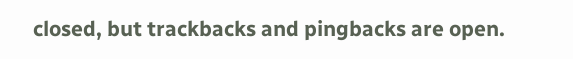closed, but trackbacks and pingbacks are open.